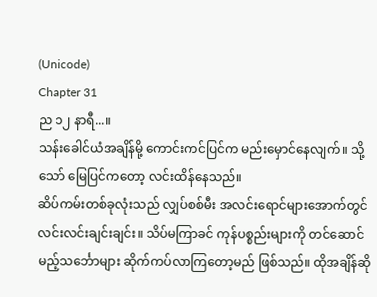(Unicode)
Chapter 31
ည ၁၂ နာရီ...။
သန်းခေါင်ယံအချိန်မို့ ကောင်းကင်ပြင်က မည်းမှောင်နေလျက်။ သို့သော် မြေပြင်ကတော့ လင်းထိန်နေသည်။
ဆိပ်ကမ်းတစ်ခုလုံးသည် လျှပ်စစ်မီး အလင်းရောင်များအောက်တွင် လင်းလင်းချင်းချင်း။ သိပ်မကြာခင် ကုန်ပစ္စည်းများကို တင်ဆောင်မည့်သင်္ဘောများ ဆိုက်ကပ်လာကြတော့မည် ဖြစ်သည်။ ထိုအချိန်ဆို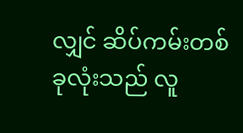လျှင် ဆိပ်ကမ်းတစ်ခုလုံးသည် လူ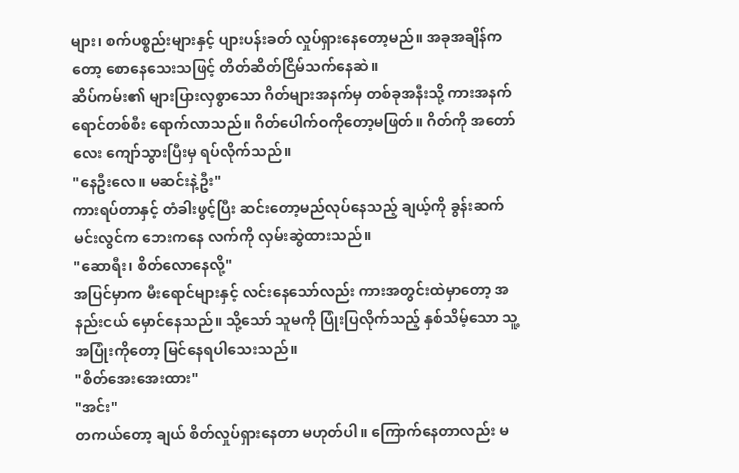များ၊ စက်ပစ္စည်းများနှင့် ပျားပန်းခတ် လှုပ်ရှားနေတော့မည်။ အခုအချိန်ကတော့ စောနေသေးသဖြင့် တိတ်ဆိတ်ငြိမ်သက်နေဆဲ။
ဆိပ်ကမ်း၏ များပြားလှစွာသော ဂိတ်များအနက်မှ တစ်ခုအနီးသို့ ကားအနက်ရောင်တစ်စီး ရောက်လာသည်။ ဂိတ်ပေါက်ဝကိုတော့မဖြတ်။ ဂိတ်ကို အတော်လေး ကျော်သွားပြီးမှ ရပ်လိုက်သည်။
"နေဦးလေ။ မဆင်းနဲ့ဦး"
ကားရပ်တာနှင့် တံခါးဖွင့်ပြီး ဆင်းတော့မည်လုပ်နေသည့် ချယ့်ကို ခွန်းဆက်မင်းလွင်က ဘေးကနေ လက်ကို လှမ်းဆွဲထားသည်။
"ဆောရီး၊ စိတ်လောနေလို့"
အပြင်မှာက မီးရောင်များနှင့် လင်းနေသော်လည်း ကားအတွင်းထဲမှာတော့ အနည်းငယ် မှောင်နေသည်။ သို့သော် သူမကို ပြုံးပြလိုက်သည့် နှစ်သိမ့်သော သူ့အပြုံးကိုတော့ မြင်နေရပါသေးသည်။
"စိတ်အေးအေးထား"
"အင်း"
တကယ်တော့ ချယ် စိတ်လှုပ်ရှားနေတာ မဟုတ်ပါ။ ကြောက်နေတာလည်း မ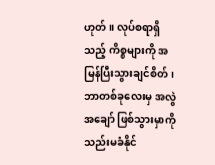ဟုတ်။ လုပ်စရာရှိသည့် ကိစ္စများကို အမြန်ပြီးသွားချင်စိတ်၊ ဘာတစ်ခုလေးမှ အလွဲအချော် ဖြစ်သွားမှာကို သည်းမခံနိုင်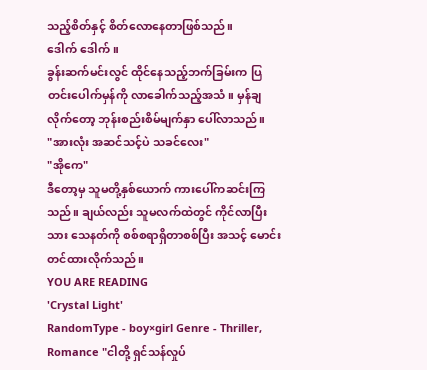သည့်စိတ်နှင့် စိတ်လောနေတာဖြစ်သည်။
ဒေါက် ဒေါက်။
ခွန်းဆက်မင်းလွင် ထိုင်နေသည့်ဘက်ခြမ်းက ပြတင်းပေါက်မှန်ကို လာခေါက်သည့်အသံ။ မှန်ချလိုက်တော့ ဘုန်းစည်းစိမ်မျက်နှာ ပေါ်လာသည်။
"အားလုံး အဆင်သင့်ပဲ သခင်လေး"
"အိုကေ"
ဒီတော့မှ သူမတို့နှစ်ယောက် ကားပေါ်ကဆင်းကြသည်။ ချယ်လည်း သူမလက်ထဲတွင် ကိုင်လာပြီးသား သေနတ်ကို စစ်စရာရှိတာစစ်ပြီး အသင့် မောင်းတင်ထားလိုက်သည်။
YOU ARE READING
'Crystal Light'
RandomType - boy×girl Genre - Thriller, Romance "ငါတို့ ရှင်သန်လှုပ်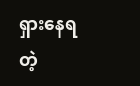ရှားနေရတဲ့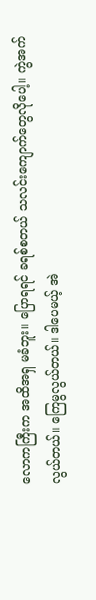လောကကြီးက အထိအရှ မခံဘူး။ ပြောရရင် ခရစ်စတယ် သလင်းကျောက်တွေလိုပေါ့။ ကွဲအက်လွယ်တယ်။ ကြေမွလွယ်တယ်။ ဒါပေမယ့် အဲ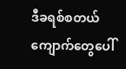ဒီခရစ်စတယ်ကျောက်တွေပေါ်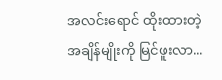အလင်းရောင် ထိုးထားတဲ့ အချိန်မျိုးကို မြင်ဖူးလာ...